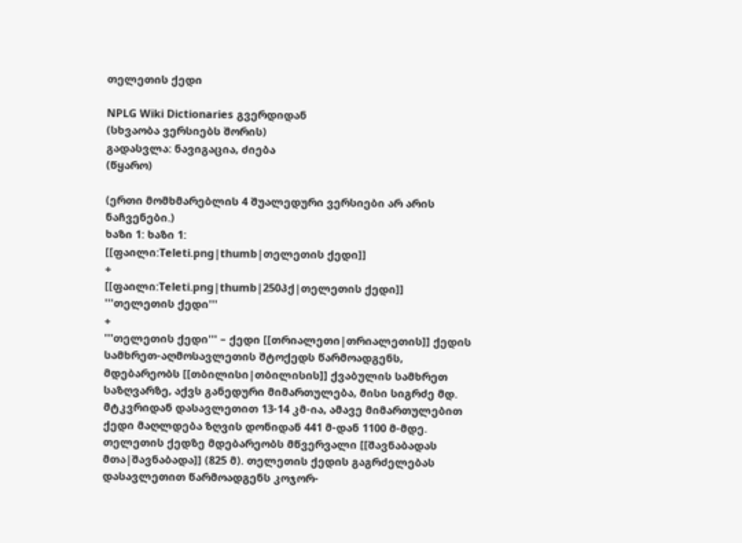თელეთის ქედი

NPLG Wiki Dictionaries გვერდიდან
(სხვაობა ვერსიებს შორის)
გადასვლა: ნავიგაცია, ძიება
(წყარო)

(ერთი მომხმარებლის 4 შუალედური ვერსიები არ არის ნაჩვენები.)
ხაზი 1: ხაზი 1:
[[ფაილი:Teleti.png|thumb|თელეთის ქედი]]
+
[[ფაილი:Teleti.png|thumb|250პქ|თელეთის ქედი]]
'''თელეთის ქედი'''
+
'''თელეთის ქედი''' – ქედი [[თრიალეთი|თრიალეთის]] ქედის სამხრეთ-აღმოსავლეთის შტოქედს წარმოადგენს, მდებარეობს [[თბილისი|თბილისის]] ქვაბულის სამხრეთ საზღვარზე, აქვს განედური მიმართულება, მისი სიგრძე მდ. მტკვრიდან დასავლეთით 13-14 კმ-ია, ამავე მიმართულებით ქედი მაღლდება ზღვის დონიდან 441 მ-დან 1100 მ-მდე. თელეთის ქედზე მდებარეობს მწვერვალი [[შავნაბადას მთა|შავნაბადა]] (825 მ). თელეთის ქედის გაგრძელებას დასავლეთით წარმოადგენს კოჯორ-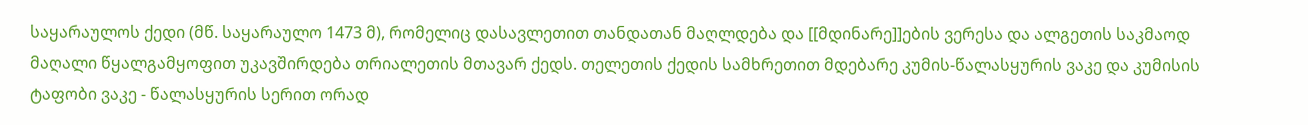საყარაულოს ქედი (მწ. საყარაულო 1473 მ), რომელიც დასავლეთით თანდათან მაღლდება და [[მდინარე]]ების ვერესა და ალგეთის საკმაოდ მაღალი წყალგამყოფით უკავშირდება თრიალეთის მთავარ ქედს. თელეთის ქედის სამხრეთით მდებარე კუმის-წალასყურის ვაკე და კუმისის ტაფობი ვაკე - წალასყურის სერით ორად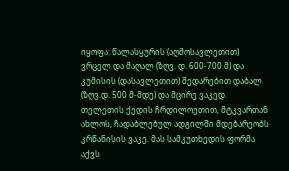იყოფა: წალასყურის (აღმოსავლეთით) ვრცელ და მაღალ (ზღვ. დ. 600-700 მ) და კუმისის (დასავლეთით) შედარებით დაბალ (ზღვ.დ. 500 მ-მდე) და მცირე ვაკედ. თელეთის ქედის ჩრდილოეთით, მტკვართან ახლოს, ჩადაბლებულ ადგილში მდებარეობს კრწანისის ვაკე. მას სამკუთხედის ფორმა აქვს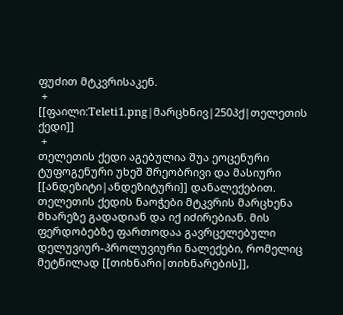ფუძით მტკვრისაკენ.
 +
[[ფაილი:Teleti1.png|მარცხნივ|250პქ|თელეთის ქედი]]
 +
თელეთის ქედი აგებულია შუა ეოცენური ტუფოგენური უხეშ შრეობრივი და მასიური [[ანდეზიტი|ანდეზიტური]] დანალექებით. თელეთის ქედის ნაოჭები მტკვრის მარცხენა მხარეზე გადადიან და იქ იძირებიან. მის ფერდობებზე ფართოდაა გავრცელებული დელუვიურ-პროლუვიური ნალექები, რომელიც მეტწილად [[თიხნარი|თიხნარების]],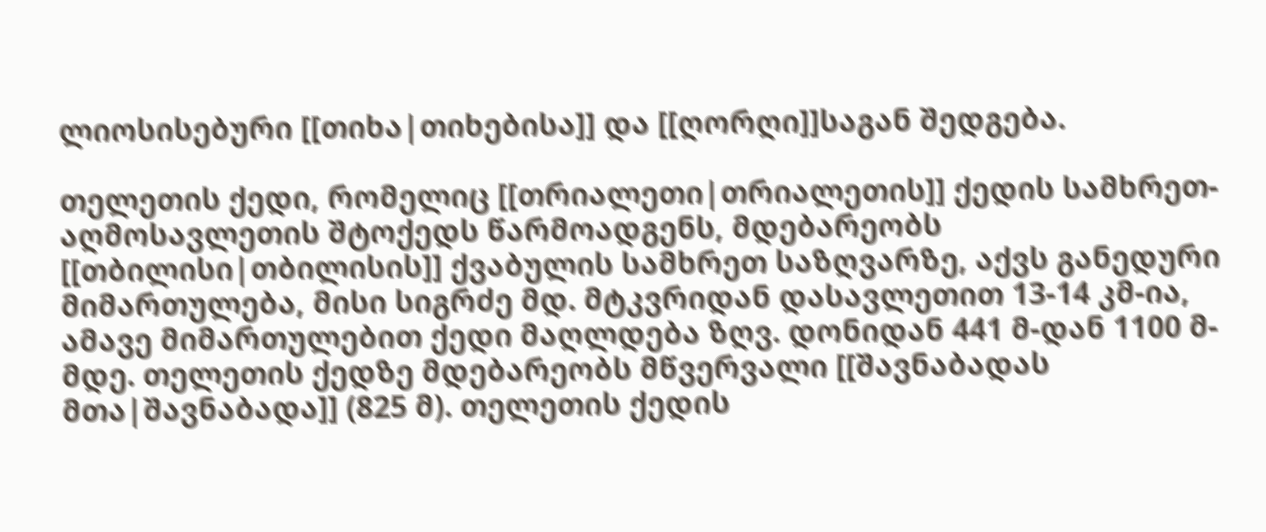ლიოსისებური [[თიხა|თიხებისა]] და [[ღორღი]]საგან შედგება.

თელეთის ქედი, რომელიც [[თრიალეთი|თრიალეთის]] ქედის სამხრეთ-აღმოსავლეთის შტოქედს წარმოადგენს, მდებარეობს [[თბილისი|თბილისის]] ქვაბულის სამხრეთ საზღვარზე, აქვს განედური მიმართულება, მისი სიგრძე მდ. მტკვრიდან დასავლეთით 13-14 კმ-ია, ამავე მიმართულებით ქედი მაღლდება ზღვ. დონიდან 441 მ-დან 1100 მ-მდე. თელეთის ქედზე მდებარეობს მწვერვალი [[შავნაბადას მთა|შავნაბადა]] (825 მ). თელეთის ქედის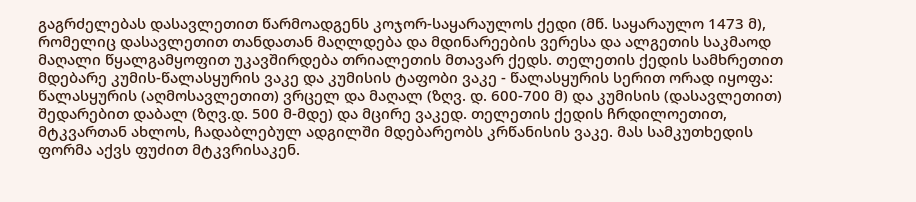გაგრძელებას დასავლეთით წარმოადგენს კოჯორ-საყარაულოს ქედი (მწ. საყარაულო 1473 მ), რომელიც დასავლეთით თანდათან მაღლდება და მდინარეების ვერესა და ალგეთის საკმაოდ მაღალი წყალგამყოფით უკავშირდება თრიალეთის მთავარ ქედს. თელეთის ქედის სამხრეთით მდებარე კუმის-წალასყურის ვაკე და კუმისის ტაფობი ვაკე - წალასყურის სერით ორად იყოფა: წალასყურის (აღმოსავლეთით) ვრცელ და მაღალ (ზღვ. დ. 600-700 მ) და კუმისის (დასავლეთით) შედარებით დაბალ (ზღვ.დ. 500 მ-მდე) და მცირე ვაკედ. თელეთის ქედის ჩრდილოეთით, მტკვართან ახლოს, ჩადაბლებულ ადგილში მდებარეობს კრწანისის ვაკე. მას სამკუთხედის ფორმა აქვს ფუძით მტკვრისაკენ.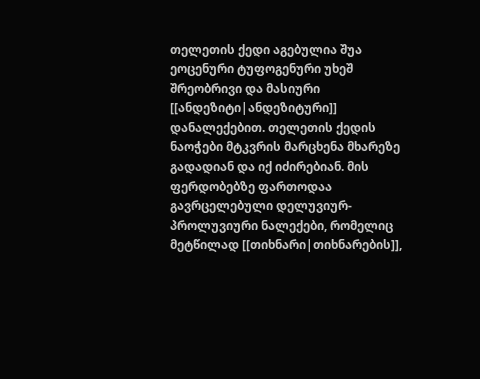თელეთის ქედი აგებულია შუა ეოცენური ტუფოგენური უხეშ შრეობრივი და მასიური [[ანდეზიტი|ანდეზიტური]] დანალექებით. თელეთის ქედის ნაოჭები მტკვრის მარცხენა მხარეზე გადადიან და იქ იძირებიან. მის ფერდობებზე ფართოდაა გავრცელებული დელუვიურ-პროლუვიური ნალექები, რომელიც მეტწილად [[თიხნარი|თიხნარების]],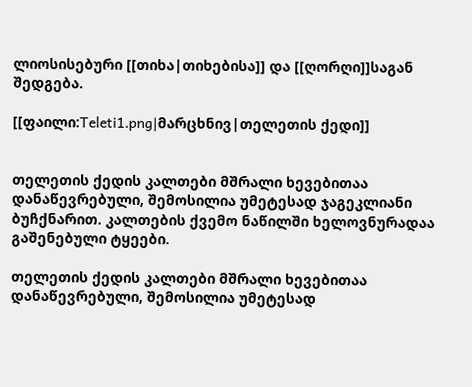ლიოსისებური [[თიხა|თიხებისა]] და [[ღორღი]]საგან შედგება.

[[ფაილი:Teleti1.png|მარცხნივ|თელეთის ქედი]]


თელეთის ქედის კალთები მშრალი ხევებითაა დანაწევრებული, შემოსილია უმეტესად ჯაგეკლიანი ბუჩქნარით. კალთების ქვემო ნაწილში ხელოვნურადაა გაშენებული ტყეები.

თელეთის ქედის კალთები მშრალი ხევებითაა დანაწევრებული, შემოსილია უმეტესად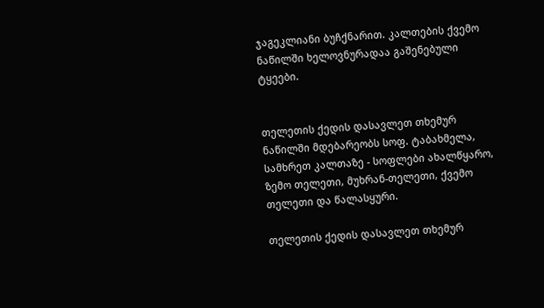ჯაგეკლიანი ბუჩქნარით. კალთების ქვემო ნაწილში ხელოვნურადაა გაშენებული ტყეები.


თელეთის ქედის დასავლეთ თხემურ ნაწილში მდებარეობს სოფ. ტაბახმელა, სამხრეთ კალთაზე - სოფლები ახალწყარო, ზემო თელეთი, მუხრან-თელეთი, ქვემო თელეთი და წალასყური.

თელეთის ქედის დასავლეთ თხემურ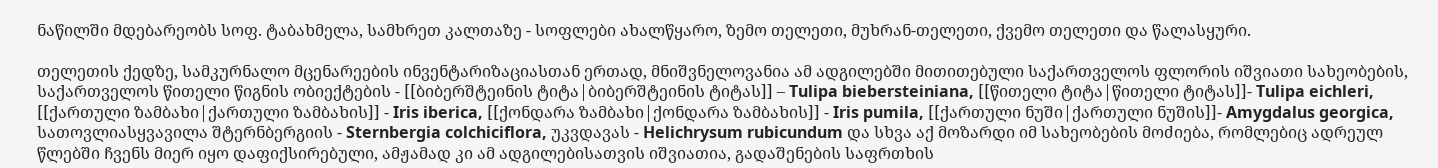ნაწილში მდებარეობს სოფ. ტაბახმელა, სამხრეთ კალთაზე - სოფლები ახალწყარო, ზემო თელეთი, მუხრან-თელეთი, ქვემო თელეთი და წალასყური.

თელეთის ქედზე, სამკურნალო მცენარეების ინვენტარიზაციასთან ერთად, მნიშვნელოვანია ამ ადგილებში მითითებული საქართველოს ფლორის იშვიათი სახეობების, საქართველოს წითელი წიგნის ობიექტების - [[ბიბერშტეინის ტიტა|ბიბერშტეინის ტიტას]] – Tulipa biebersteiniana, [[წითელი ტიტა|წითელი ტიტას]]- Tulipa eichleri, [[ქართული ზამბახი|ქართული ზამბახის]] - Iris iberica, [[ქონდარა ზამბახი|ქონდარა ზამბახის]] - Iris pumila, [[ქართული ნუში|ქართული ნუშის]]- Amygdalus georgica, სათოვლიასყვავილა შტერნბერგიის - Sternbergia colchiciflora, უკვდავას - Helichrysum rubicundum და სხვა აქ მოზარდი იმ სახეობების მოძიება, რომლებიც ადრეულ წლებში ჩვენს მიერ იყო დაფიქსირებული, ამჟამად კი ამ ადგილებისათვის იშვიათია, გადაშენების საფრთხის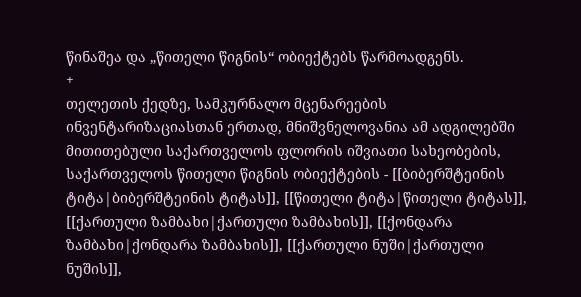წინაშეა და „წითელი წიგნის“ ობიექტებს წარმოადგენს.
+
თელეთის ქედზე, სამკურნალო მცენარეების ინვენტარიზაციასთან ერთად, მნიშვნელოვანია ამ ადგილებში მითითებული საქართველოს ფლორის იშვიათი სახეობების, საქართველოს წითელი წიგნის ობიექტების - [[ბიბერშტეინის ტიტა|ბიბერშტეინის ტიტას]], [[წითელი ტიტა|წითელი ტიტას]], [[ქართული ზამბახი|ქართული ზამბახის]], [[ქონდარა ზამბახი|ქონდარა ზამბახის]], [[ქართული ნუში|ქართული ნუშის]],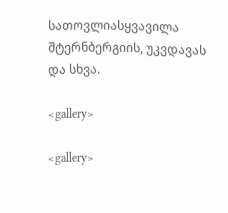სათოვლიასყვავილა შტერნბერგიის, უკვდავას და სხვა.

<gallery>

<gallery>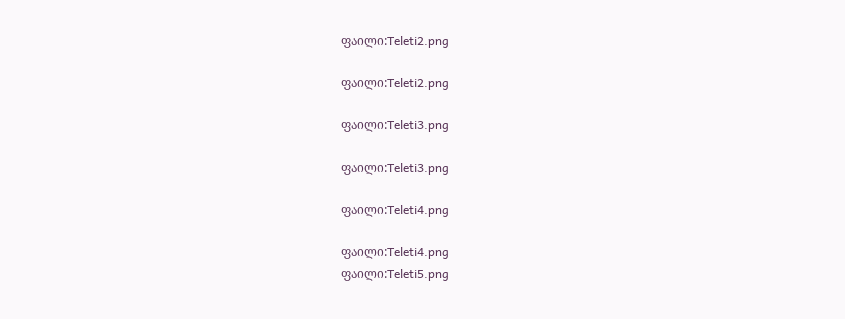ფაილი:Teleti2.png

ფაილი:Teleti2.png

ფაილი:Teleti3.png

ფაილი:Teleti3.png

ფაილი:Teleti4.png

ფაილი:Teleti4.png
ფაილი:Teleti5.png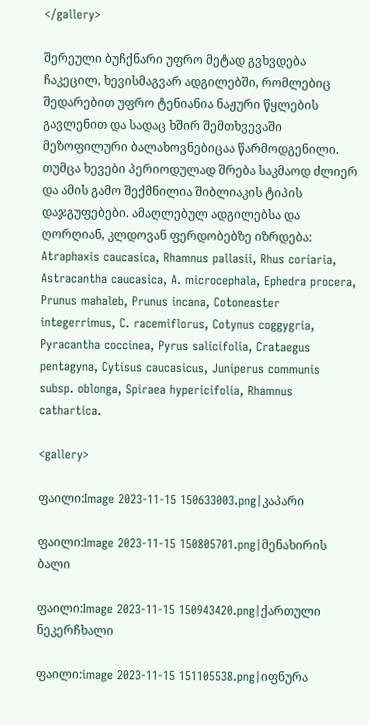</gallery>

შერეული ბუჩქნარი უფრო მეტად გვხვდება ჩაკეცილ, ხევისმაგვარ ადგილებში, რომლებიც შედარებით უფრო ტენიანია ნაჟური წყლების გავლენით და სადაც ხშირ შემთხვევაში მეზოფილური ბალახოვნებიცაა წარმოდგენილი. თუმცა ხევები პერიოდულად შრება საკმაოდ ძლიერ და ამის გამო შექმნილია შიბლიაკის ტიპის დაჯგუფებები. ამაღლებულ ადგილებსა და ღორღიან, კლდოვან ფერდობებზე იზრდება: Atraphaxis caucasica, Rhamnus pallasii, Rhus coriaria, Astracantha caucasica, A. microcephala, Ephedra procera, Prunus mahaleb, Prunus incana, Cotoneaster integerrimus, C. racemiflorus, Cotynus coggygria, Pyracantha coccinea, Pyrus salicifolia, Crataegus pentagyna, Cytisus caucasicus, Juniperus communis subsp. oblonga, Spiraea hypericifolia, Rhamnus cathartica.

<gallery>

ფაილი:Image 2023-11-15 150633003.png|კაპარი

ფაილი:Image 2023-11-15 150805701.png|მენახირის ბალი

ფაილი:Image 2023-11-15 150943420.png|ქართული ნეკერჩხალი

ფაილი:image 2023-11-15 151105538.png|იფნურა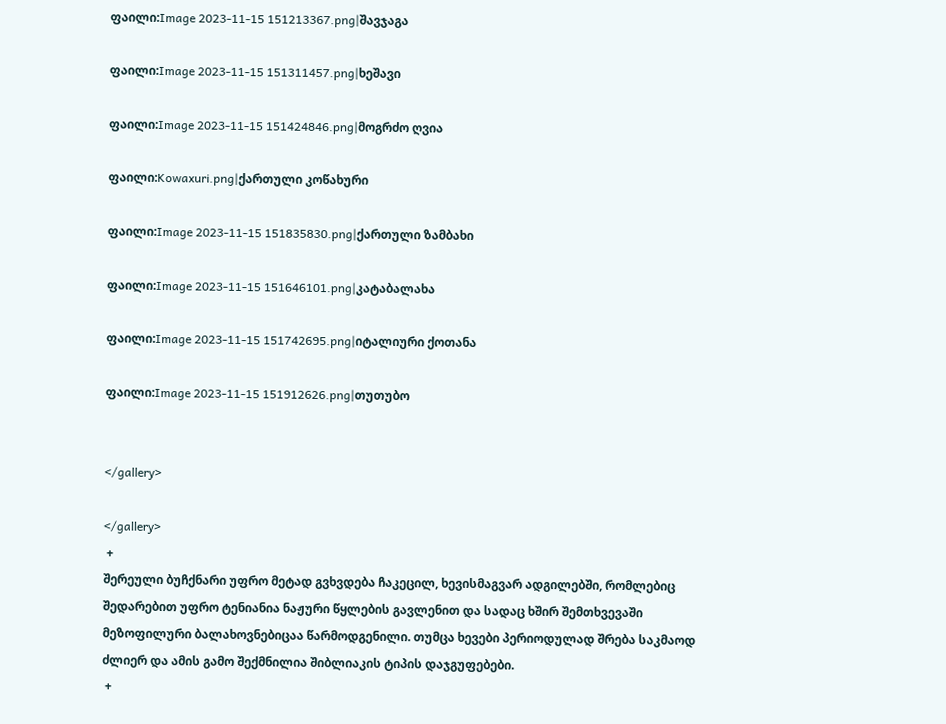ფაილი:Image 2023-11-15 151213367.png|შავჯაგა

ფაილი:Image 2023-11-15 151311457.png|ხეშავი

ფაილი:Image 2023-11-15 151424846.png|მოგრძო ღვია

ფაილი:Kowaxuri.png|ქართული კოწახური

ფაილი:Image 2023-11-15 151835830.png|ქართული ზამბახი

ფაილი:Image 2023-11-15 151646101.png|კატაბალახა

ფაილი:Image 2023-11-15 151742695.png|იტალიური ქოთანა

ფაილი:Image 2023-11-15 151912626.png|თუთუბო


</gallery>

</gallery>
 +
შერეული ბუჩქნარი უფრო მეტად გვხვდება ჩაკეცილ, ხევისმაგვარ ადგილებში, რომლებიც შედარებით უფრო ტენიანია ნაჟური წყლების გავლენით და სადაც ხშირ შემთხვევაში მეზოფილური ბალახოვნებიცაა წარმოდგენილი. თუმცა ხევები პერიოდულად შრება საკმაოდ ძლიერ და ამის გამო შექმნილია შიბლიაკის ტიპის დაჯგუფებები.
 +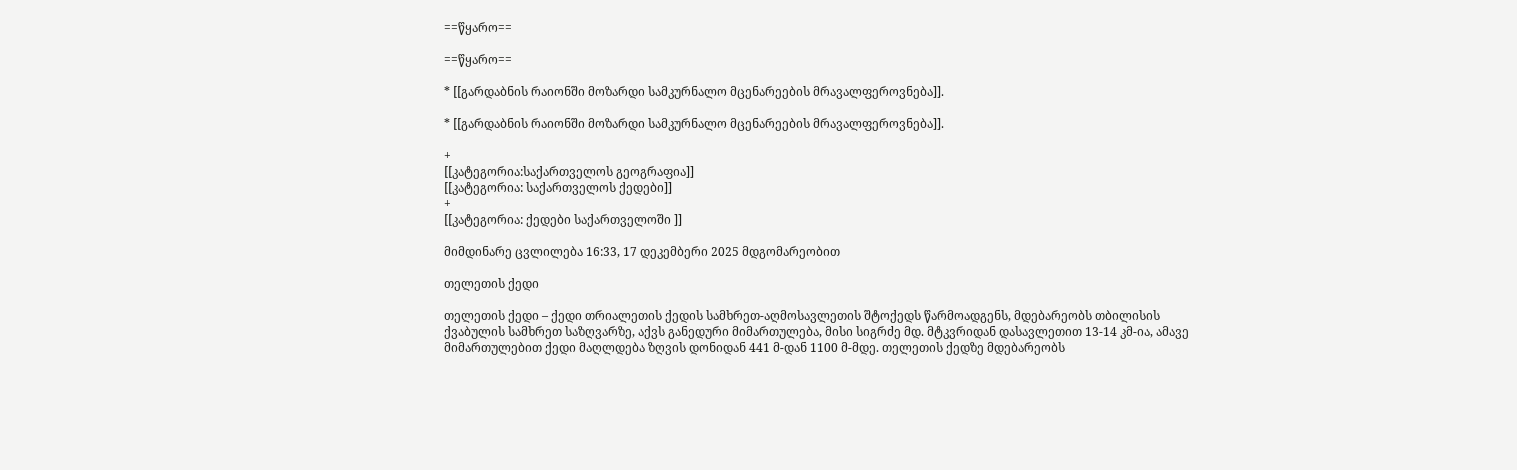==წყარო==

==წყარო==

* [[გარდაბნის რაიონში მოზარდი სამკურნალო მცენარეების მრავალფეროვნება]].

* [[გარდაბნის რაიონში მოზარდი სამკურნალო მცენარეების მრავალფეროვნება]].

+
[[კატეგორია:საქართველოს გეოგრაფია]]
[[კატეგორია: საქართველოს ქედები]]
+
[[კატეგორია: ქედები საქართველოში ]]

მიმდინარე ცვლილება 16:33, 17 დეკემბერი 2025 მდგომარეობით

თელეთის ქედი

თელეთის ქედი – ქედი თრიალეთის ქედის სამხრეთ-აღმოსავლეთის შტოქედს წარმოადგენს, მდებარეობს თბილისის ქვაბულის სამხრეთ საზღვარზე, აქვს განედური მიმართულება, მისი სიგრძე მდ. მტკვრიდან დასავლეთით 13-14 კმ-ია, ამავე მიმართულებით ქედი მაღლდება ზღვის დონიდან 441 მ-დან 1100 მ-მდე. თელეთის ქედზე მდებარეობს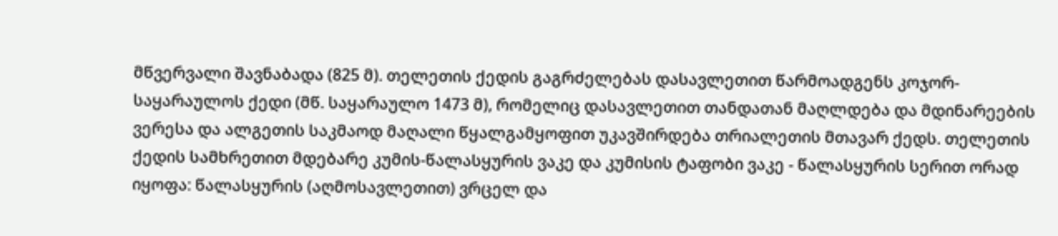მწვერვალი შავნაბადა (825 მ). თელეთის ქედის გაგრძელებას დასავლეთით წარმოადგენს კოჯორ-საყარაულოს ქედი (მწ. საყარაულო 1473 მ), რომელიც დასავლეთით თანდათან მაღლდება და მდინარეების ვერესა და ალგეთის საკმაოდ მაღალი წყალგამყოფით უკავშირდება თრიალეთის მთავარ ქედს. თელეთის ქედის სამხრეთით მდებარე კუმის-წალასყურის ვაკე და კუმისის ტაფობი ვაკე - წალასყურის სერით ორად იყოფა: წალასყურის (აღმოსავლეთით) ვრცელ და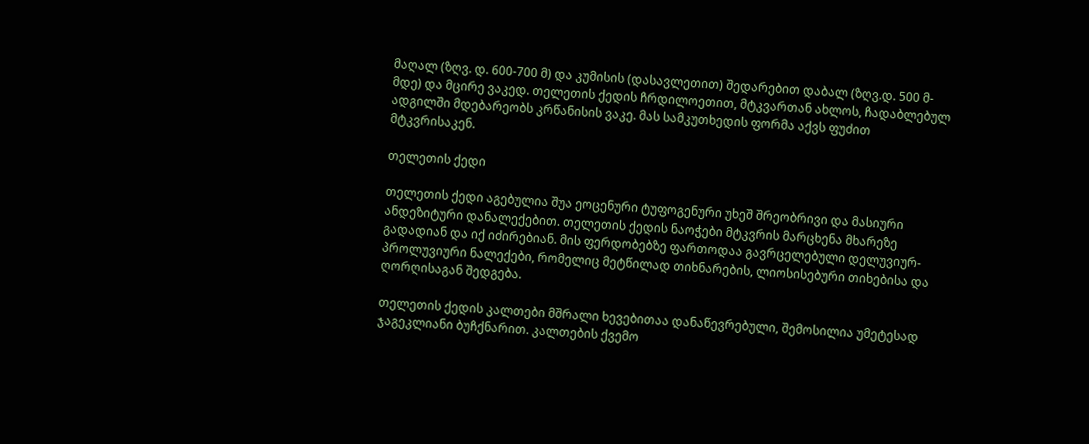მაღალ (ზღვ. დ. 600-700 მ) და კუმისის (დასავლეთით) შედარებით დაბალ (ზღვ.დ. 500 მ-მდე) და მცირე ვაკედ. თელეთის ქედის ჩრდილოეთით, მტკვართან ახლოს, ჩადაბლებულ ადგილში მდებარეობს კრწანისის ვაკე. მას სამკუთხედის ფორმა აქვს ფუძით მტკვრისაკენ.

თელეთის ქედი

თელეთის ქედი აგებულია შუა ეოცენური ტუფოგენური უხეშ შრეობრივი და მასიური ანდეზიტური დანალექებით. თელეთის ქედის ნაოჭები მტკვრის მარცხენა მხარეზე გადადიან და იქ იძირებიან. მის ფერდობებზე ფართოდაა გავრცელებული დელუვიურ-პროლუვიური ნალექები, რომელიც მეტწილად თიხნარების, ლიოსისებური თიხებისა და ღორღისაგან შედგება.

თელეთის ქედის კალთები მშრალი ხევებითაა დანაწევრებული, შემოსილია უმეტესად ჯაგეკლიანი ბუჩქნარით. კალთების ქვემო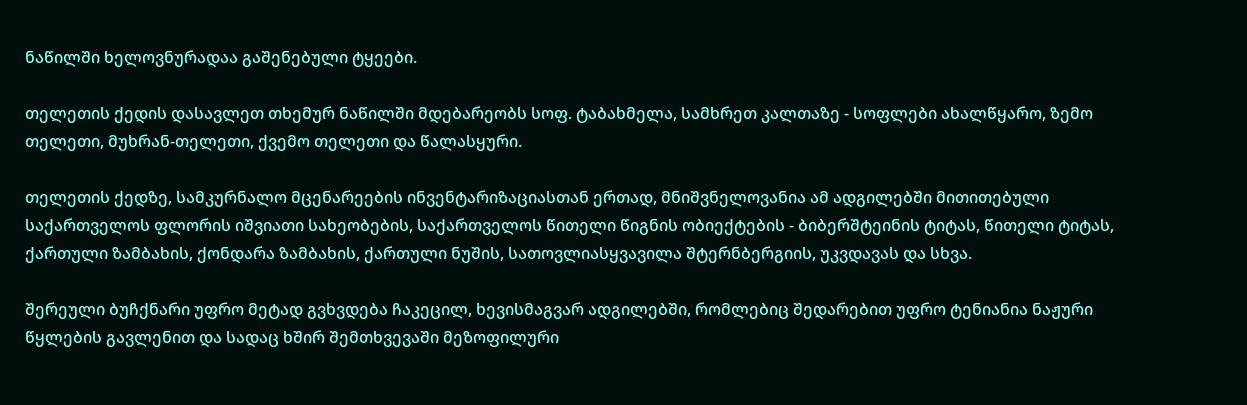ნაწილში ხელოვნურადაა გაშენებული ტყეები.

თელეთის ქედის დასავლეთ თხემურ ნაწილში მდებარეობს სოფ. ტაბახმელა, სამხრეთ კალთაზე - სოფლები ახალწყარო, ზემო თელეთი, მუხრან-თელეთი, ქვემო თელეთი და წალასყური.

თელეთის ქედზე, სამკურნალო მცენარეების ინვენტარიზაციასთან ერთად, მნიშვნელოვანია ამ ადგილებში მითითებული საქართველოს ფლორის იშვიათი სახეობების, საქართველოს წითელი წიგნის ობიექტების - ბიბერშტეინის ტიტას, წითელი ტიტას, ქართული ზამბახის, ქონდარა ზამბახის, ქართული ნუშის, სათოვლიასყვავილა შტერნბერგიის, უკვდავას და სხვა.

შერეული ბუჩქნარი უფრო მეტად გვხვდება ჩაკეცილ, ხევისმაგვარ ადგილებში, რომლებიც შედარებით უფრო ტენიანია ნაჟური წყლების გავლენით და სადაც ხშირ შემთხვევაში მეზოფილური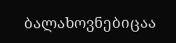ბალახოვნებიცაა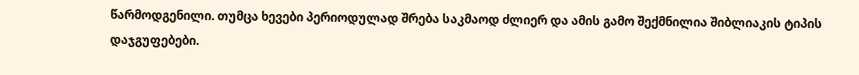წარმოდგენილი. თუმცა ხევები პერიოდულად შრება საკმაოდ ძლიერ და ამის გამო შექმნილია შიბლიაკის ტიპის დაჯგუფებები.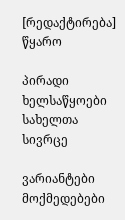[რედაქტირება] წყარო

პირადი ხელსაწყოები
სახელთა სივრცე

ვარიანტები
მოქმედებები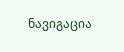ნავიგაცია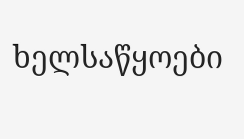ხელსაწყოები